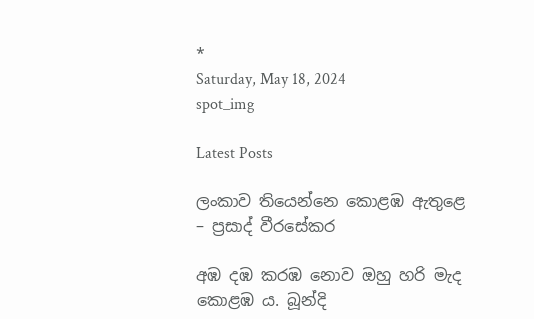*
Saturday, May 18, 2024
spot_img

Latest Posts

ලංකාව තියෙන්නෙ කොළඹ ඇතුළෙ – ප්‍රසාද් වීරසේකර

අඹ දඹ කරඹ නොව ඔහු හරි මැද කොළඹ ය. බූන්දි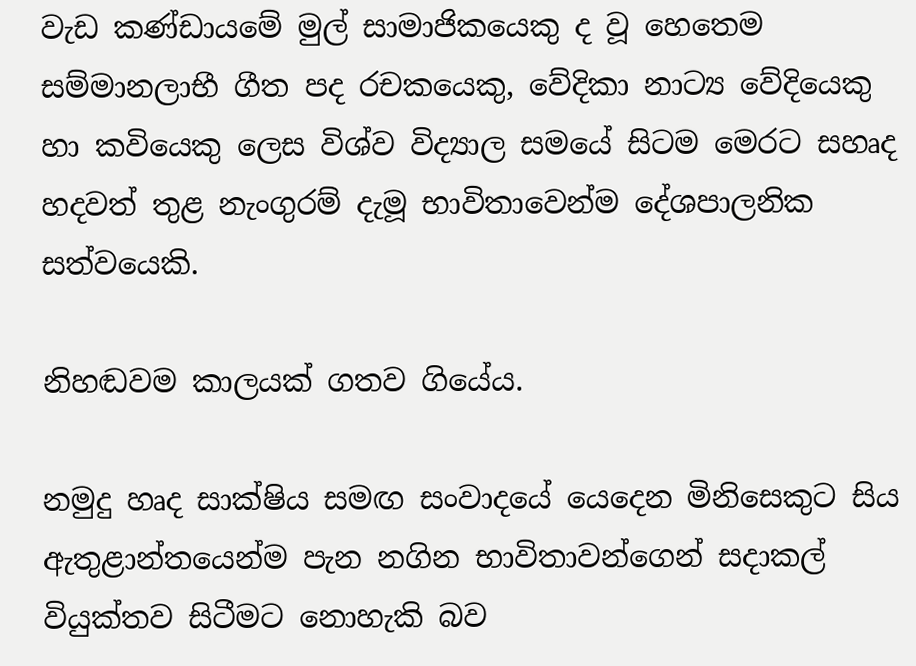වැඩ කණ්ඩායමේ මුල් සාමාජිකයෙකු ද වූ හෙතෙම සම්මානලාභී ගීත පද රචකයෙකු, වේදිකා නාට්‍ය වේදියෙකු හා කවියෙකු ලෙස විශ්ව විද්‍යාල සමයේ සිටම මෙරට සහෘද හදවත් තුළ නැංගුරම් දැමූ භාවිතාවෙන්ම දේශපාලනික සත්වයෙකි.

නිහඬවම කාලයක් ගතව ගියේය.

නමුදු හෘද සාක්ෂිය සමඟ සංවාදයේ යෙදෙන මිනිසෙකුට සිය ඇතුළාන්තයෙන්ම පැන නගින භාවිතාවන්ගෙන් සදාකල් වියුක්තව සිටීමට නොහැකි බව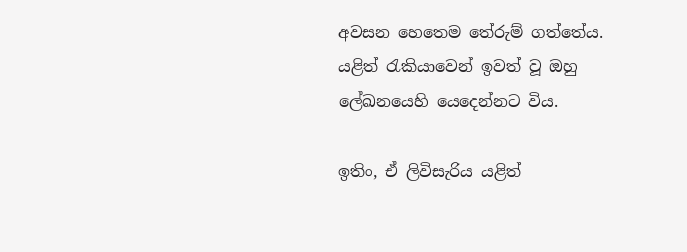අවසන හෙතෙම තේරුම් ගත්තේය.
යළිත් රැකියාවෙන් ඉවත් වූ ඔහු ලේඛනයෙහි යෙදෙන්නට විය.

ඉතිං, ඒ ලිවිසැරිය යළිත්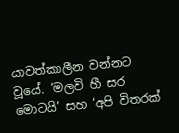යාවත්කාලීන වන්නට වූයේ. ‘මලවි හී සර මොටයි’ සහ ‘අපි විතරක්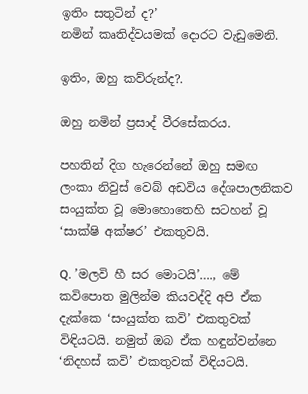ඉතිං සතුටින් ද?’
නමින් කෘතිද්වයමක් දොරට වැඩුමෙනි.

ඉතිං, ඔහු කව්රුන්ද?.

ඔහු නමින් ප්‍රසාද් වීරසේකරය.

පහතින් දිග හැරෙන්නේ ඔහු සමඟ ලංකා නිවුස් වෙබ් අඩවිය දේශපාලනිකව සංයුක්ත වූ මොහොතෙහි සටහන් වූ ‘සාක්ෂි අක්ෂර’ එකතුවයි.

Q. ’මලවි හී සර මොටයි’…., මේ කවිපොත මුලින්ම කියවද්දි අපි ඒක දැක්කෙ ‘සංයුක්ත කවි’ එකතුවක් විඳියටයි. නමුත් ඔබ ඒක හඳුන්වන්නෙ ‘නිදහස් කවි’ එකතුවක් විඳියටයි.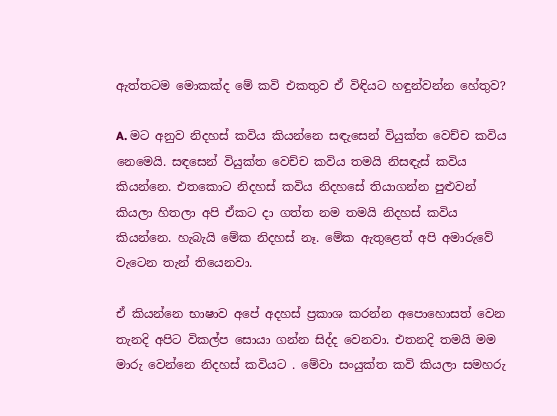ඇත්තටම මොකක්ද මේ කවි එකතුව ඒ විඳියට හඳුන්වන්න හේතුව?

A. මට අනුව නිදහස් කවිය කියන්නෙ සඳැසෙන් වියුක්ත වෙච්ච කවිය නෙමෙයි. සඳසෙන් වියුක්ත වෙච්ච කවිය තමයි නිසඳැස් කවිය කියන්නෙ. එතකොට නිදහස් කවිය නිදහසේ තියාගන්න පුළුවන් කියලා හිතලා අපි ඒකට දා ගත්ත නම තමයි නිදහස් කවිය කියන්නෙ. හැබැයි මේක නිදහස් නෑ. මේක ඇතුළෙත් අපි අමාරුවේ වැටෙන තැන් තියෙනවා.

ඒ කියන්නෙ භාෂාව අපේ අදහස් ප්‍රකාශ කරන්න අපොහොසත් වෙන තැනදි අපිට විකල්ප සොයා ගන්න සිද්ද වෙනවා. එතනදි තමයි මම මාරු වෙන්නෙ නිදහස් කවියට . මේවා සංයුක්ත කවි කියලා සමහරු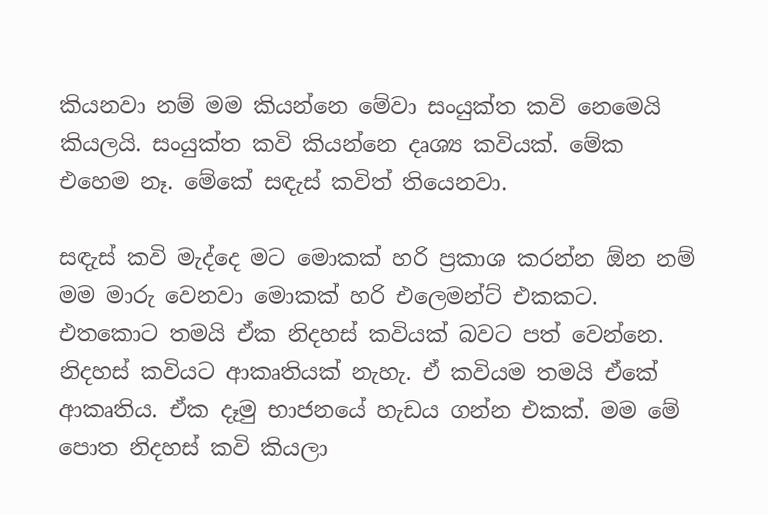කියනවා නම් මම කියන්නෙ මේවා සංයුක්ත කවි නෙමෙයි කියලයි. සංයුක්ත කවි කියන්නෙ දෘශ්‍ය කවියක්. මේක එහෙම නෑ. මේකේ සඳැස් කවිත් තියෙනවා.

සඳැස් කවි මැද්දෙ මට මොකක් හරි ප්‍රකාශ කරන්න ඕන නම් මම මාරු වෙනවා මොකක් හරි එලෙමන්ට් එකකට. එතකොට තමයි ඒක නිදහස් කවියක් බවට පත් වෙන්නෙ. නිදහස් කවියට ආකෘතියක් නැහැ. ඒ කවියම තමයි ඒකේ ආකෘතිය. ඒක දෑමු භාජනයේ හැඩය ගන්න එකක්. මම මේ පොත නිදහස් කවි කියලා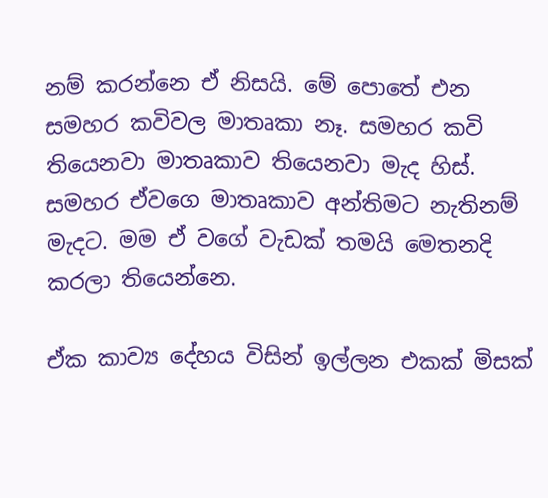නම් කරන්නෙ ඒ නිසයි. මේ පොතේ එන සමහර කවිවල මාතෘකා නෑ. සමහර කවි තියෙනවා මාතෘකාව තියෙනවා මැද හිස්. සමහර ඒවගෙ මාතෘකාව අන්තිමට නැතිනම් මැදට. මම ඒ වගේ වැඩක් තමයි මෙතනදි කරලා තියෙන්නෙ.

ඒක කාව්‍ය දේහය විසින් ඉල්ලන එකක් මිසක්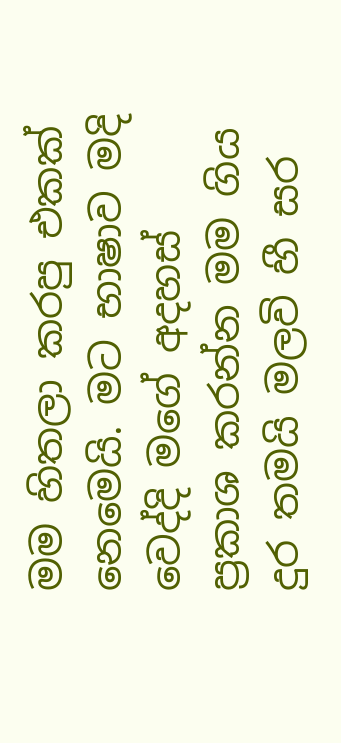මම හිතලා කරපු එකක් නෙමෙයි. මට භාෂාව මදි වෙද්දි මගේ අදහස් ප්‍රකාශ කරන්න මම ගිය දුර තමයි මලවි හී සර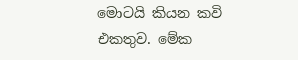මොටයි කියන කවි එකතුව. මේක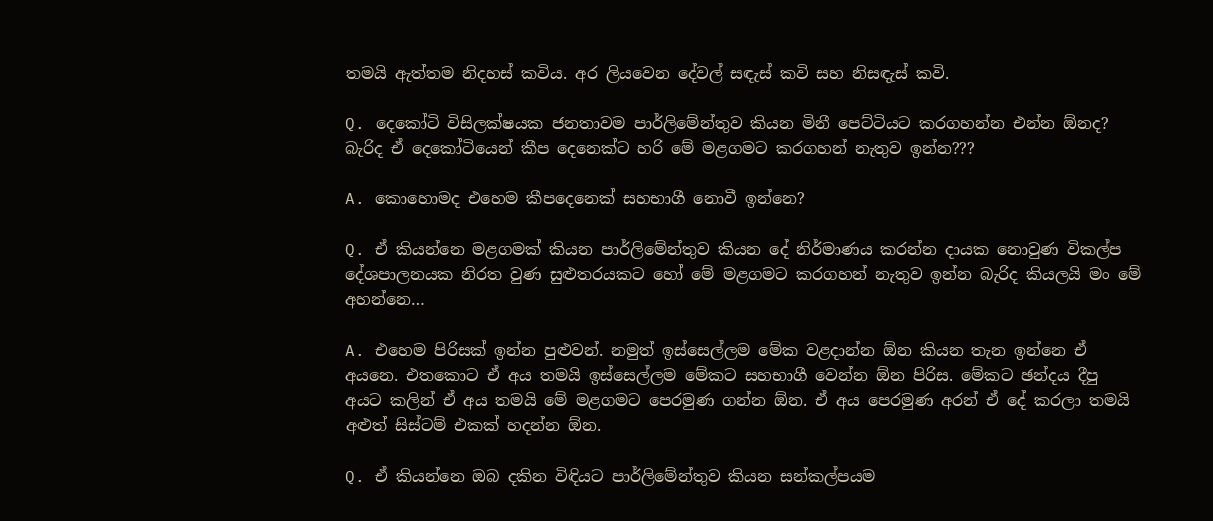තමයි ඇත්තම නිදහස් කවිය. අර ලියවෙන දේවල් සඳැස් කවි සහ නිසඳැස් කවි.

Q. දෙකෝටි විසිලක්ෂයක ජනතාවම පාර්ලිමේන්තුව කියන මිනී පෙට්ටියට කරගහන්න එන්න ඕනද? බැරිද ඒ දෙකෝටියෙන් කීප දෙනෙක්ට හරි මේ මළගමට කරගහන් නැතුව ඉන්න???

A. කොහොමද එහෙම කීපදෙනෙක් සහභාගී නොවී ඉන්නෙ?

Q. ඒ කියන්නෙ මළගමක් කියන පාර්ලිමේන්තුව කියන දේ නිර්මාණය කරන්න දායක නොවුණ විකල්ප දේශපාලනයක නිරත වුණ සුළුතරයකට හෝ මේ මළගමට කරගහන් නැතුව ඉන්න බැරිද කියලයි මං මේ අහන්නෙ…

A. එහෙම පිරිසක් ඉන්න පුළුවන්. නමුත් ඉස්සෙල්ලම මේක වළදාන්න ඕන කියන තැන ඉන්නෙ ඒ අයනෙ. එතකොට ඒ අය තමයි ඉස්සෙල්ලම මේකට සහභාගී වෙන්න ඕන පිරිස. මේකට ඡන්දය දීපු අයට කලින් ඒ අය තමයි මේ මළගමට පෙරමුණ ගන්න ඕන. ඒ අය පෙරමුණ අරන් ඒ දේ කරලා තමයි අළුත් සිස්ටම් එකක් හදන්න ඕන.

Q. ඒ කියන්නෙ ඔබ දකින විඳියට පාර්ලිමේන්තුව කියන සන්කල්පයම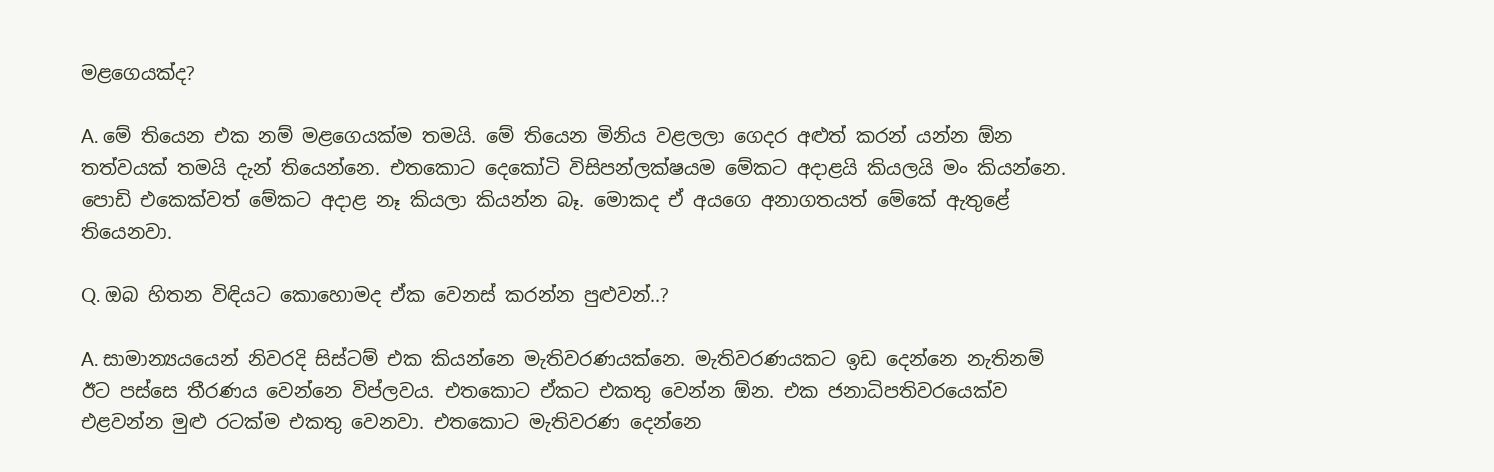මළගෙයක්ද?

A. මේ තියෙන එක නම් මළගෙයක්ම තමයි. මේ තියෙන මිනිය වළලලා ගෙදර අළුත් කරන් යන්න ඕන තත්වයක් තමයි දැන් තියෙන්නෙ. එතකොට දෙකෝටි විසිපන්ලක්ෂයම මේකට අදාළයි කියලයි මං කියන්නෙ. පොඩි එකෙක්වත් මේකට අදාළ නෑ කියලා කියන්න බෑ. මොකද ඒ අයගෙ අනාගතයත් මේකේ ඇතුළේ තියෙනවා.

Q. ඔබ හිතන විඳියට කොහොමද ඒක වෙනස් කරන්න පුළුවන්..?

A. සාමාන්‍යයයෙන් නිවරදි සිස්ටම් එක කියන්නෙ මැතිවරණයක්නෙ. මැතිවරණයකට ඉඩ දෙන්නෙ නැතිනම් ඊට පස්සෙ තීරණය වෙන්නෙ විප්ලවය. එතකොට ඒකට එකතු වෙන්න ඕන. එක ජනාධිපතිවරයෙක්ව එළවන්න මුළු රටක්ම එකතු වෙනවා. එතකොට මැතිවරණ දෙන්නෙ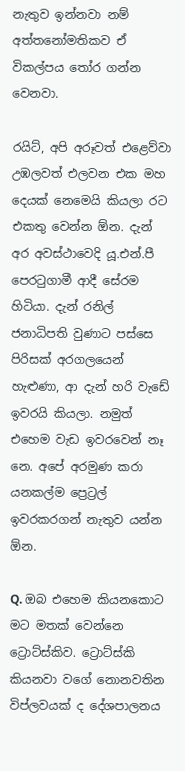නැතුව ඉන්නවා නම් අත්තනෝමතිකව ඒ විකල්පය තෝර ගන්න වෙනවා.

රයිට්, අපි අරූවත් එළෙව්වා උඹලවත් එලවන එක මහ දෙයක් නෙමෙයි කියලා රට එකතු වෙන්න ඕන. දැන් අර අවස්ථාවෙදි යූ.එන්.පී පෙරටුගාමී ආදී සේරම හිටියා. දැන් රනිල් ජනාධිපති වුණාට පස්සෙ පිරිසක් අරගලයෙන් හැළුණා, ආ දැන් හරි වැඩේ ඉවරයි කියලා. නමුත් එහෙම වැඩ ඉවරවෙන් නෑ නෙ. අපේ අරමුණ කරා යනකල්ම ප්‍රෙට්‍රල් ඉවරකරගන් නැතුව යන්න ඕන.

Q. ඔබ එහෙම කියනකොට මට මතක් වෙන්නෙ ට්‍රොට්ස්කිව. ට්‍රොට්ස්කි කියනවා වගේ නොනවතින විප්ලවයක් ද දේශපාලනය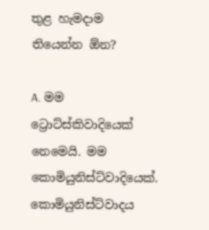තුළ හැමදාම තියෙන්න ඕන?

A. මම ට්‍රොට්ස්කිවාදියෙක් නෙමෙයි. මම කොමියුනිස්ට්වාදියෙක්. කොමියුනිස්ට්වාදය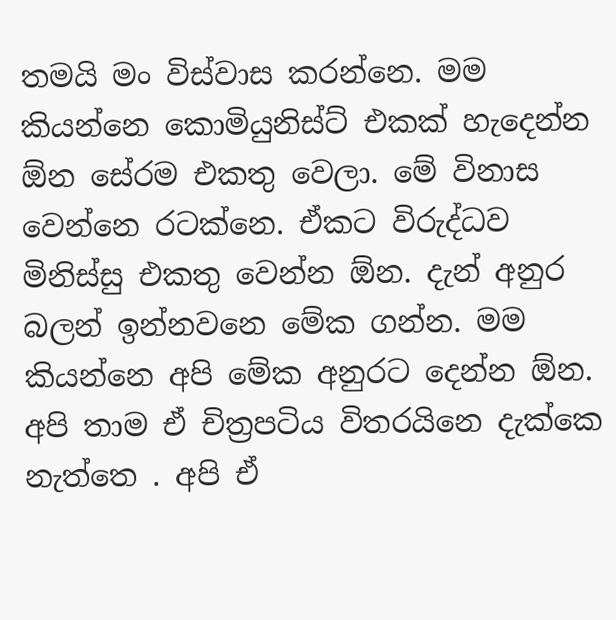තමයි මං විස්වාස කරන්නෙ. මම කියන්නෙ කොමියුනිස්ට් එකක් හැදෙන්න ඕන සේරම එකතු වෙලා. මේ විනාස වෙන්නෙ රටක්නෙ. ඒකට විරුද්ධව මිනිස්සු එකතු වෙන්න ඕන. දැන් අනුර බලන් ඉන්නවනෙ මේක ගන්න. මම කියන්නෙ අපි මේක අනුරට දෙන්න ඕන. අපි තාම ඒ චිත්‍රපටිය විතරයිනෙ දැක්කෙ නැත්තෙ . අපි ඒ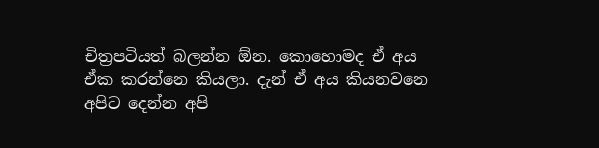චිත්‍රපටියත් බලන්න ඕන. කොහොමද ඒ අය ඒක කරන්නෙ කියලා. දැන් ඒ අය කියනවනෙ අපිට දෙන්න අපි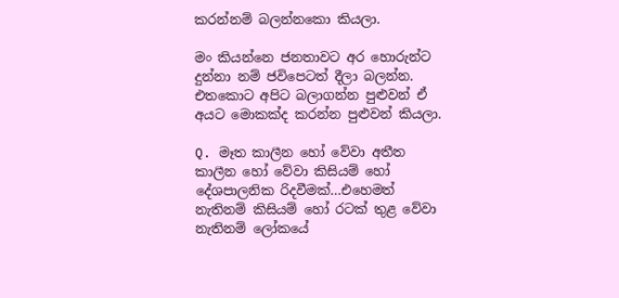කරන්නම් බලන්නකො කියලා.

මං කියන්නෙ ජනතාවට අර හොරුන්ට දුන්නා නම් ජවිපෙටත් දීලා බලන්න. එතකොට අපිට බලාගන්න පුළුවන් ඒ අයට මොකක්ද කරන්න පුළුවන් කියලා.

Q. මෑත කාලීන හෝ වේවා අතීත කාලීන හෝ වේවා කිසියම් හෝ දේශපාලනික රිදවීමක්…එහෙමත් නැතිනම් කිසියම් හෝ රටක් තුළ වේවා නැතිනම් ලෝකයේ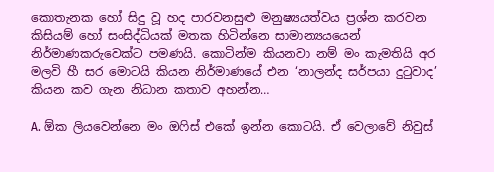කොතැනක හෝ සිදු වූ හද පාරවනසුළු මනුෂ්‍යයත්වය ප්‍රශ්න කරවන කිසියම් හෝ සංසිද්ධියක් මතක හිටින්නෙ සාමාන්‍යයයෙන් නිර්මාණකරුවෙක්ට පමණයි. කොටින්ම කියනවා නම් මං කැමතියි අර මලවි හී සර මොටයි කියන නිර්මාණයේ එන ‘නාලන්ද සර්පයා දුටුවාද’ කියන කව ගැන නිධාන කතාව අහන්න…

A. ඕක ලියවෙන්නෙ මං ඔෆිස් එකේ ඉන්න කොටයි. ඒ වෙලාවේ නිවුස්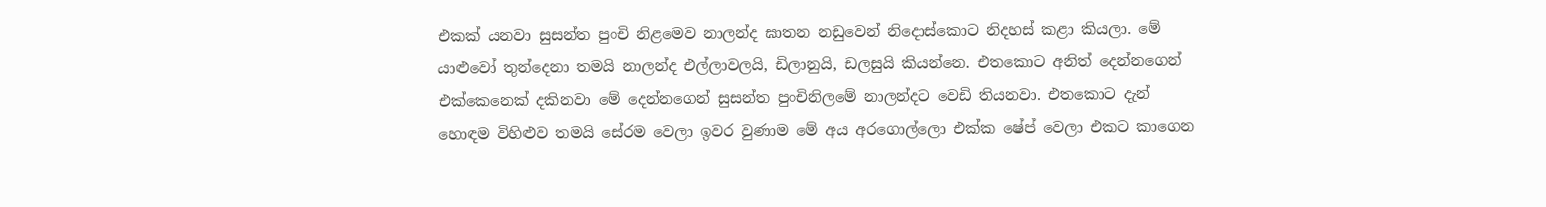එකක් යනවා සුසන්ත පුංචි නිළමෙව නාලන්ද ඝාතන නඩුවෙන් නිදොස්කොට නිදහස් කළා කියලා. මේ යාළුවෝ තුන්දෙනා තමයි නාලන්ද එල්ලාවලයි, ඩිලානුයි, ඩලසුයි කියන්නෙ. එතකොට අනිත් දෙන්නගෙන් එක්කෙනෙක් දකිනවා මේ දෙන්නගෙන් සුසන්ත පුංචිනිලමේ නාලන්දට වෙඩි තියනවා. එතකොට දැන් හොඳම විහිළුව තමයි සේරම වෙලා ඉවර වුණාම මේ අය අරගොල්ලො එක්ක ෂේප් වෙලා එකට කාගෙන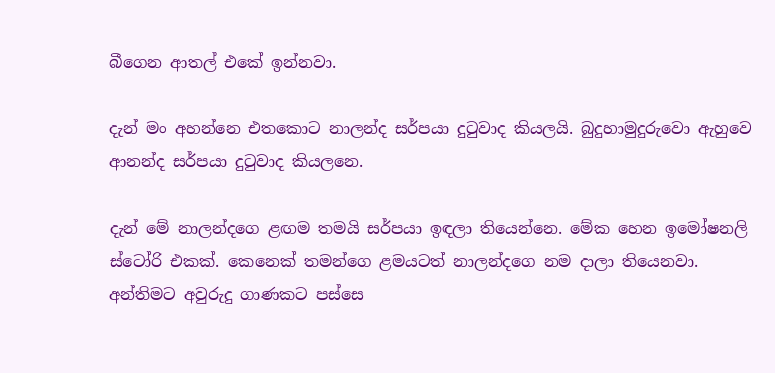බීගෙන ආතල් එකේ ඉන්නවා.

දැන් මං අහන්නෙ එතකොට නාලන්ද සර්පයා දුටුවාද කියලයි. බුදුහාමුදුරුවො ඇහුවෙ ආනන්ද සර්පයා දුටුවාද කියලනෙ.

දැන් මේ නාලන්දගෙ ළඟම තමයි සර්පයා ඉඳලා තියෙන්නෙ. මේක හෙන ඉමෝෂනලි ස්ටෝරි එකක්. කෙනෙක් තමන්ගෙ ළමයටත් නාලන්දගෙ නම දාලා තියෙනවා. අන්තිමට අවුරුදු ගාණකට පස්සෙ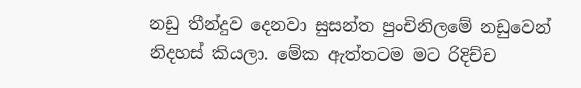නඩු තීන්දුව දෙනවා සුසන්ත පුංචිනිලමේ නඩුවෙන් නිදහස් කියලා. මේක ඇත්තටම මට රිදිච්ච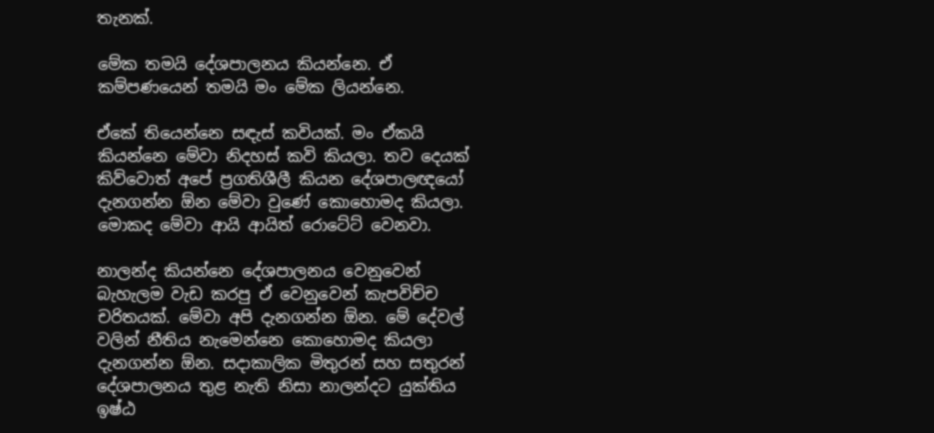තැනක්.

මේක තමයි දේශපාලනය කියන්නෙ. ඒ කම්පණයෙන් තමයි මං මේක ලියන්නෙ.

ඒකේ තියෙන්නෙ සඳැස් කවියක්. මං ඒකයි කියන්නෙ මේවා නිදහස් කවි කියලා. තව දෙයක් කිව්වොත් අපේ ප්‍රගතිශීලී කියන දේශපාලඥයෝ දැනගන්න ඕන මේවා වුණේ කොහොමද කියලා. මොකද මේවා ආයි ආයිත් රොටේට් වෙනවා.

නාලන්ද කියන්නෙ දේශපාලනය වෙනුවෙන් බැහැලම වැඩ කරපු ඒ වෙනුවෙන් කැපවිච්ච චරිතයක්. මේවා අපි දැනගන්න ඕන. මේ දේවල් වලින් නීතිය නැමෙන්නෙ කොහොමද කියලා දැනගන්න ඕන. සදාකාලික මිතුරන් සහ සතුරන් දේශපාලනය තුළ නැති නිසා නාලන්දට යුක්තිය ඉෂ්ඨ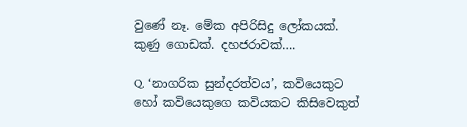වුණේ නෑ. මේක අපිරිසිදු ලෝකයක්. කුණු ගොඩක්. දහජරාවක්….

Q. ‘නාගරික සුන්දරත්වය’, කවියෙකුට හෝ කවියෙකුගෙ කවියකට කිසිවෙකුත්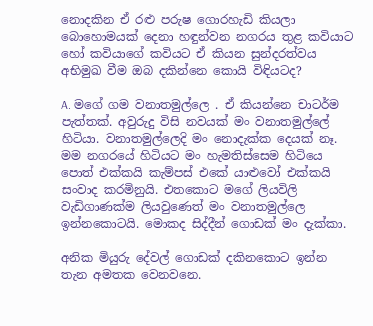නොදකින ඒ රළු පරුෂ ගොරහැඩි කියලා බොහොමයක් දෙනා හඳුන්වන නගරය තුළ කවියාට හෝ කවියාගේ කවියට ඒ කියන සුන්දරත්වය අභිමුඛ වීම ඔබ දකින්නෙ කොයි විඳියටද?

A. මගේ ගම වනාතමුල්ලෙ . ඒ කියන්නෙ චාටර්ම පැත්තක්. අවුරුදු විසි නවයක් මං වනාතමුල්ලේ හිටියා. වනාතමුල්ලෙදි මං නොදැක්ක දෙයක් නෑ. මම නගරයේ හිටියට මං හැමතිස්සෙම හිටියෙ පොත් එක්කයි කැම්පස් එකේ යාළුවෝ එක්කයි සංවාද කරමිනුයි. එතකොට මගේ ලියවිලි වැඩිගාණක්ම ලියවුණෙත් මං වනාතමුල්ලෙ ඉන්නකොටයි. මොකද සිද්දීන් ගොඩක් මං දැක්කා.

අනික මියුරු දේවල් ගොඩක් දකිනකොට ඉන්න තැන අමතක වෙනවනෙ.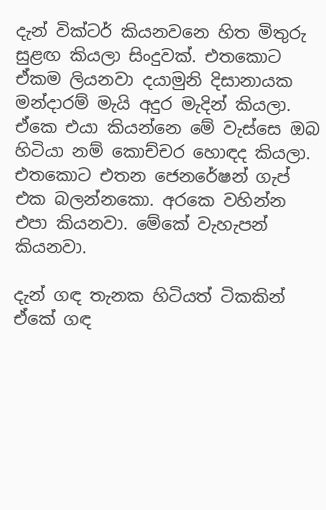දැන් වික්ටර් කියනවනෙ හිත මිතුරු සුළඟ කියලා සිංදුවක්. එතකොට ඒකම ලියනවා දයාමුනි දිසානායක මන්දාරම් මැයි අදුර මැදින් කියලා. ඒකෙ එයා කියන්නෙ මේ වැස්සෙ ඔබ හිටියා නම් කොච්චර හොඳද කියලා. එතකොට එතන ජෙනරේෂන් ගැප් එක බලන්නකො. අරකෙ වහින්න එපා කියනවා. මේකේ වැහැපන් කියනවා.

දැන් ගඳ තැනක හිටියත් ටිකකින් ඒකේ ගඳ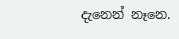දැනෙන් නෑනෙ.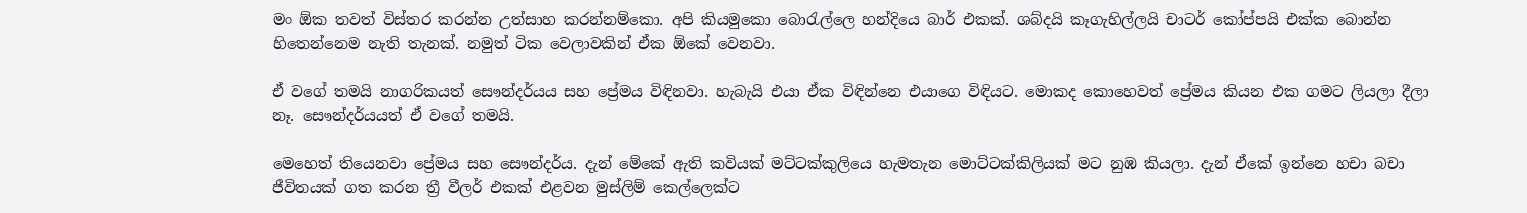මං ඕක තවත් විස්තර කරන්න උත්සාහ කරන්නම්කො. අපි කියමුකො බොරැල්ලෙ හන්දියෙ බාර් එකක්. ශබ්දයි කෑගැහිල්ලයි චාටර් කෝප්පයි එක්ක බොන්න හිතෙන්නෙම නැති තැනක්. නමුත් ටික වෙලාවකින් ඒක ඕකේ වෙනවා.

ඒ වගේ තමයි නාගරිකයත් සෞන්දර්යය සහ ප්‍රේමය විඳිනවා. හැබැයි එයා ඒක විඳින්නෙ එයාගෙ විඳියට. මොකද කොහෙවත් ප්‍රේමය කියන එක ගමට ලියලා දීලා නෑ. සෞන්දර්යයත් ඒ වගේ තමයි.

මෙහෙත් තියෙනවා ප්‍රේමය සහ සෞන්දර්ය. දැන් මේකේ ඇති කවියක් මට්ටක්කුලියෙ හැමතැන මොට්ටක්කිලියක් මට නුඹ කියලා. දැන් ඒකේ ඉන්නෙ හචා බචා ජීවිතයක් ගත කරන ත්‍රී වීලර් එකක් එළවන මුස්ලිම් කෙල්ලෙක්ට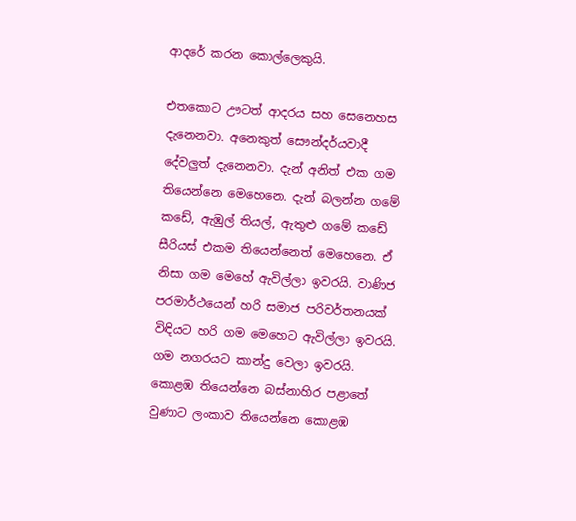ආදරේ කරන කොල්ලෙකුයි.

එතකොට ඌටත් ආදරය සහ සෙනෙහස දැනෙනවා. අනෙකුත් සෞන්දර්යවාදී දේවලුත් දැනෙනවා. දැන් අනිත් එක ගම තියෙන්නෙ මෙහෙනෙ. දැන් බලන්න ගමේ කඩේ, ඇඹුල් තියල්, ඇතුළු ගමේ කඩේ සීරියස් එකම තියෙන්නෙත් මෙහෙනෙ. ඒ නිසා ගම මෙහේ ඇවිල්ලා ඉවරයි. වාණිජ පරමාර්ථයෙන් හරි සමාජ පරිවර්තනයක් විඳියට හරි ගම මෙහෙට ඇවිල්ලා ඉවරයි. ගම නගරයට කාන්දු වෙලා ඉවරයි. කොළඹ තියෙන්නෙ බස්නාහිර පළාතේ වුණාට ලංකාව තියෙන්නෙ කොළඹ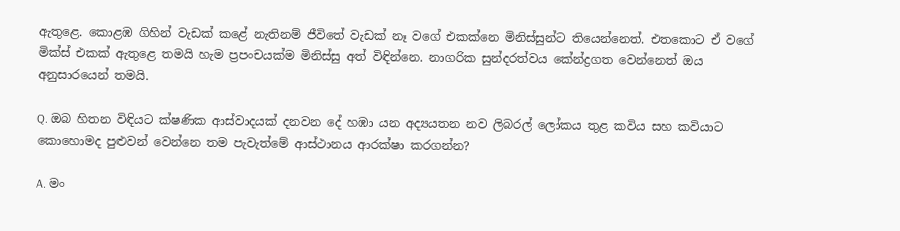ඇතුළෙ. කොළඹ ගිහින් වැඩක් කළේ නැතිනම් ජීවිතේ වැඩක් නෑ වගේ එකක්නෙ මිනිස්සුන්ට තියෙන්නෙත්. එතකොට ඒ වගේ මික්ස් එකක් ඇතුළෙ තමයි හැම ප්‍රපංචයක්ම මිනිස්සු අත් විඳින්නෙ. නාගරික සුන්දරත්වය කේන්ද්‍රගත වෙන්නෙත් ඔය අනුසාරයෙන් තමයි.

Q. ඔබ හිතන විඳියට ක්ෂණික ආස්වාදයක් දනවන දේ හඹා යන අද්‍යයතන නව ලිබරල් ලෝකය තුළ කවිය සහ කවියාට කොහොමද පුළුවන් වෙන්නෙ තම පැවැත්මේ ආස්ථානය ආරක්ෂා කරගන්න?

A. මං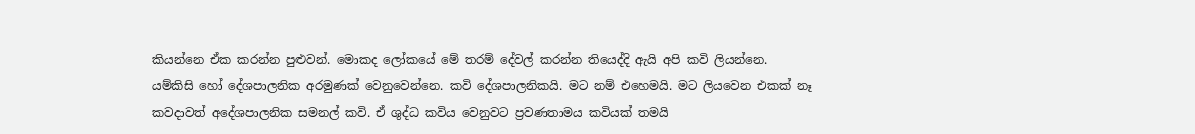කියන්නෙ ඒක කරන්න පුළුවන්. මොකද ලෝකයේ මේ තරම් දේවල් කරන්න තියෙද්දි ඇයි අපි කවි ලියන්නෙ. යම්කිසි හෝ දේශපාලනික අරමුණක් වෙනුවෙන්නෙ. කවි දේශපාලනිකයි. මට නම් එහෙමයි. මට ලියවෙන එකක් නෑ කවදාවත් අදේශපාලනික සමනල් කවි. ඒ ශුද්ධ කවිය වෙනුවට ප්‍රවණතාමය කවියක් තමයි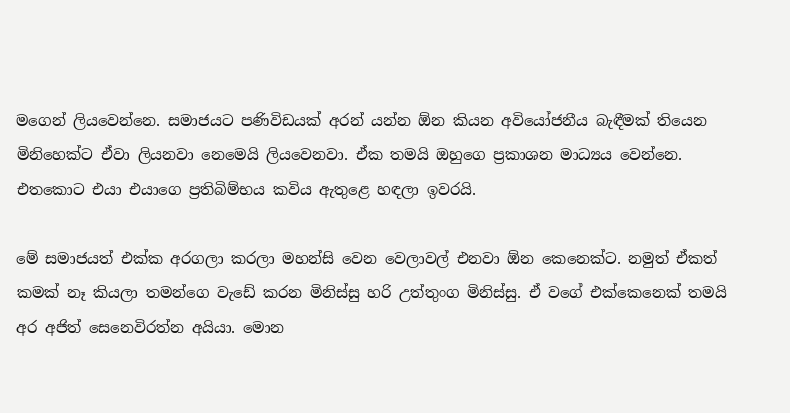මගෙන් ලියවෙන්නෙ. සමාජයට පණිවිඩයක් අරන් යන්න ඕන කියන අවියෝජනීය බැඳීමක් තියෙන මිනිහෙක්ට ඒවා ලියනවා නෙමෙයි ලියවෙනවා. ඒක තමයි ඔහුගෙ ප්‍රකාශන මාධ්‍යය වෙන්නෙ. එතකොට එයා එයාගෙ ප්‍රතිබිම්භය කවිය ඇතුළෙ හඳලා ඉවරයි.

මේ සමාජයත් එක්ක අරගලා කරලා මහන්සි වෙන වෙලාවල් එනවා ඕන කෙනෙක්ට. නමුත් ඒකත් කමක් නෑ කියලා තමන්ගෙ වැඩේ කරන මිනිස්සු හරි උත්තුංග මිනිස්සු. ඒ වගේ එක්කෙනෙක් තමයි අර අජිත් සෙනෙවිරත්න අයියා. මොන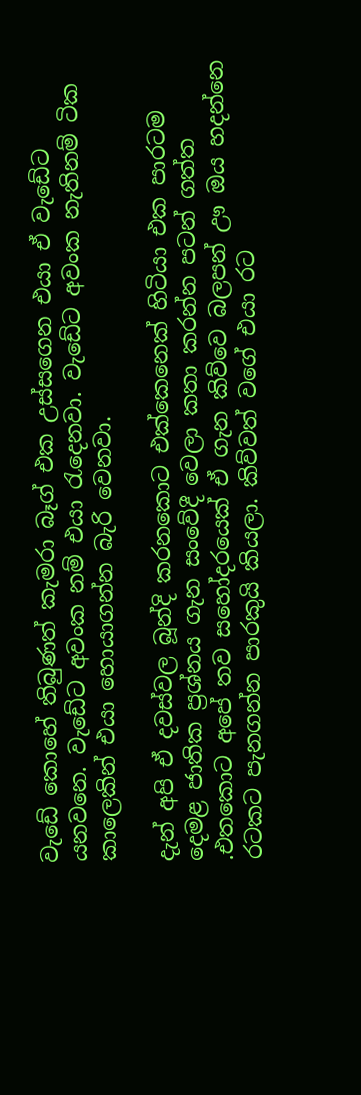වැඩේ කොහේ තිබුණත් කැමරා බෑග් එක උස්සගෙන එයා ඒ වැඩේට යනවනෙ. වැඩේට අවංක නම් එයා රැදෙනවා. වැඩේට අවංක නැතිනම් ටික කාලෙකින් එයා හොයාගන්න බැරි වෙනවා.

දැන් අපි ඒ දවස්වල බූන්දි කරනකොට එක්කෙනෙක් හිටියා එක පාරටම දෙමළ ජාතික ප්‍රශ්නය ගැන සංවේදී වෙලා කතා කරන්න පටන් ගත්ත .එතකොට අපේ තව සහෝදරයෙක් ඒ ගැන කිව්වෙ බලපන් ඌ ඔය හදන්නෙ රටකට පැනගන්න පාරකුයි කියලා. කිව්වත් වගේ එයා රට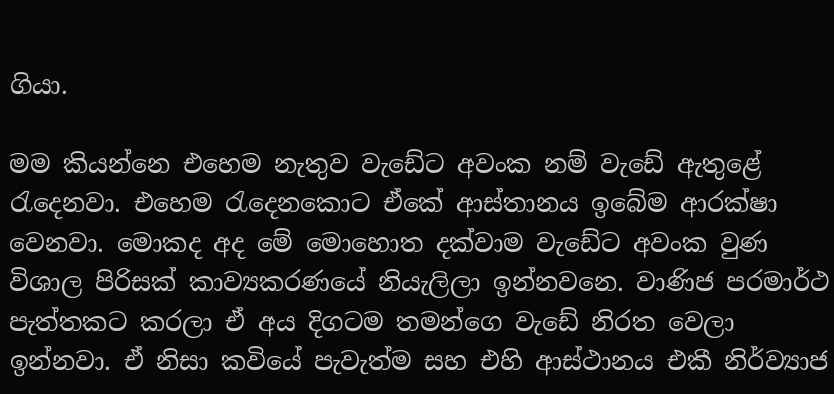ගියා.

මම කියන්නෙ එහෙම නැතුව වැඩේට අවංක නම් වැඩේ ඇතුළේ රැදෙනවා. එහෙම රැදෙනකොට ඒකේ ආස්තානය ඉබේම ආරක්ෂා වෙනවා. මොකද අද මේ මොහොත දක්වාම වැඩේට අවංක වුණ විශාල පිරිසක් කාව්‍යකරණයේ නියැලිලා ඉන්නවනෙ. වාණිජ පරමාර්ථ පැත්තකට කරලා ඒ අය දිගටම තමන්ගෙ වැඩේ නිරත වෙලා ඉන්නවා. ඒ නිසා කවියේ පැවැත්ම සහ එහි ආස්ථානය එකී නිර්ව්‍යාජ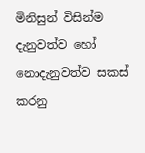මිනිසුන් විසින්ම දැනුවත්ව හෝ නොදැනුවත්ව සකස් කරනු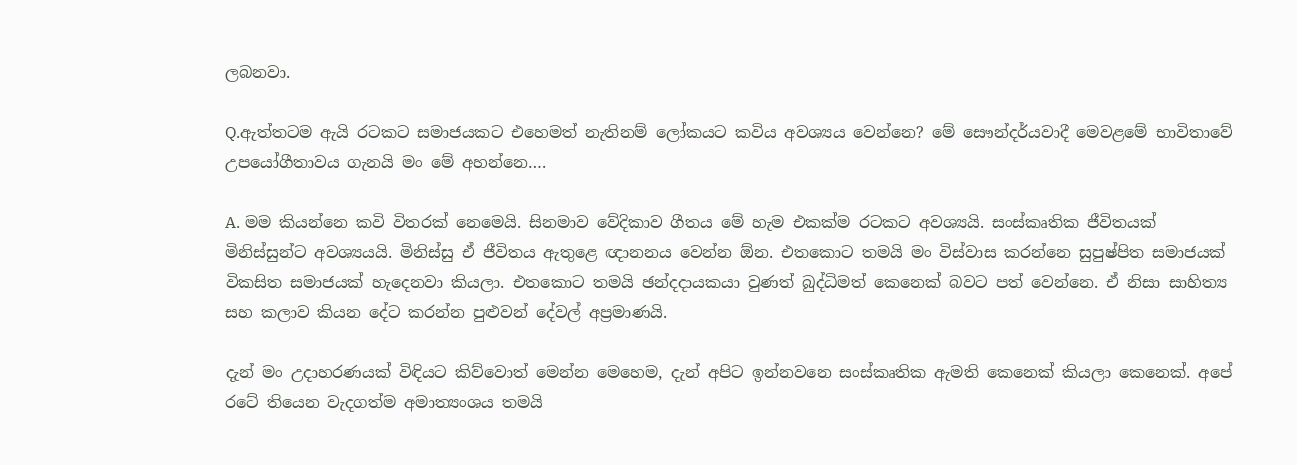ලබනවා.

Q.ඇත්තටම ඇයි රටකට සමාජයකට එහෙමත් නැතිනම් ලෝකයට කවිය අවශ්‍යය වෙන්නෙ? මේ සෞන්දර්යවාදී මෙවළමේ භාවිතාවේ උපයෝගීතාවය ගැනයි මං මේ අහන්නෙ….

A. මම කියන්නෙ කවි විතරක් නෙමෙයි. සිනමාව වේදිකාව ගීතය මේ හැම එකක්ම රටකට අවශ්‍යයි. සංස්කෘතික ජීවිතයක් මිනිස්සුන්ට අවශ්‍යයයි. මිනිස්සු ඒ ජීවිතය ඇතුළෙ ඥානනය වෙන්න ඕන. එතකොට තමයි මං විස්වාස කරන්නෙ සුපුෂ්පිත සමාජයක් විකසිත සමාජයක් හැදෙනවා කියලා. එතකොට තමයි ඡන්දදායකයා වුණත් බුද්ධිමත් කෙනෙක් බවට පත් වෙන්නෙ. ඒ නිසා සාහිත්‍ය සහ කලාව කියන දේට කරන්න පුළුවන් දේවල් අප්‍රමාණයි.

දැන් මං උදාහරණයක් විඳියට කිව්වොත් මෙන්න මෙහෙම, දැන් අපිට ඉන්නවනෙ සංස්කෘතික ඇමති කෙනෙක් කියලා කෙනෙක්. අපේ රටේ තියෙන වැදගත්ම අමාත්‍යංශය තමයි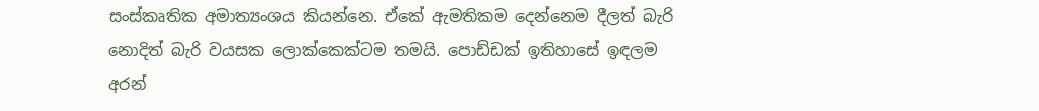සංස්කෘතික අමාත්‍යංශය කියන්නෙ. ඒකේ ඇමතිකම දෙන්නෙම දීලත් බැරි නොදිත් බැරි වයසක ලොක්කෙක්ටම තමයි. පොඩ්ඩක් ඉතිහාසේ ඉඳලම අරන්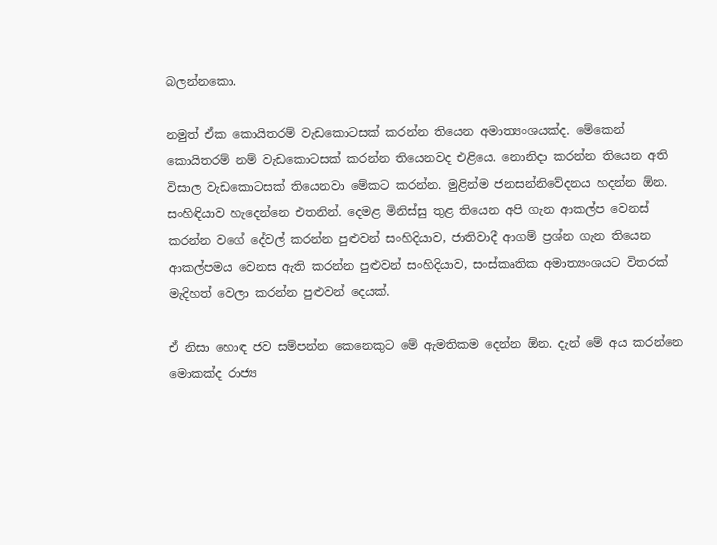බලන්නකො.

නමුත් ඒක කොයිතරම් වැඩකොටසක් කරන්න තියෙන අමාත්‍යංශයක්ද. මේකෙන් කොයිතරම් නම් වැඩකොටසක් කරන්න තියෙනවද එළියෙ. නොනිදා කරන්න තියෙන අති විසාල වැඩකොටසක් තියෙනවා මේකට කරන්න. මුළින්ම ජනසන්නිවේදනය හදන්න ඕන. සංහිඳියාව හැදෙන්නෙ එතනින්. දෙමළ මිනිස්සු තුළ තියෙන අපි ගැන ආකල්ප වෙනස් කරන්න වගේ දේවල් කරන්න පුළුවන් සංහිදියාව, ජාතිවාදී ආගම් ප්‍රශ්න ගැන තියෙන ආකල්පමය වෙනස ඇති කරන්න පුළුවන් සංහිදියාව, සංස්කෘතික අමාත්‍යංශයට විතරක් මැදිහත් වෙලා කරන්න පුළුවන් දෙයක්.

ඒ නිසා හොඳ ජව සම්පන්න කෙනෙකුට මේ ඇමතිකම දෙන්න ඕන. දැන් මේ අය කරන්නෙ මොකක්ද රාජ්‍ය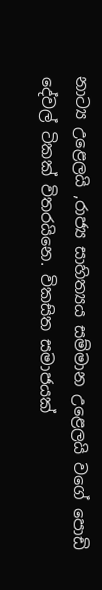නාට්‍ය උළෙලයි ,රාජ්‍ය සාහිත්‍යය සම්මාන උළෙලයි වගේ පොඩි දේවල් ටිකක් විතරයිනෙ. විකසිත සමාජයක්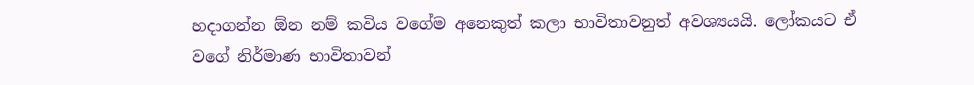හදාගන්න ඕන නම් කවිය වගේම අනෙකුත් කලා භාවිතාවනුත් අවශ්‍යයයි. ලෝකයට ඒ වගේ නිර්මාණ භාවිතාවන්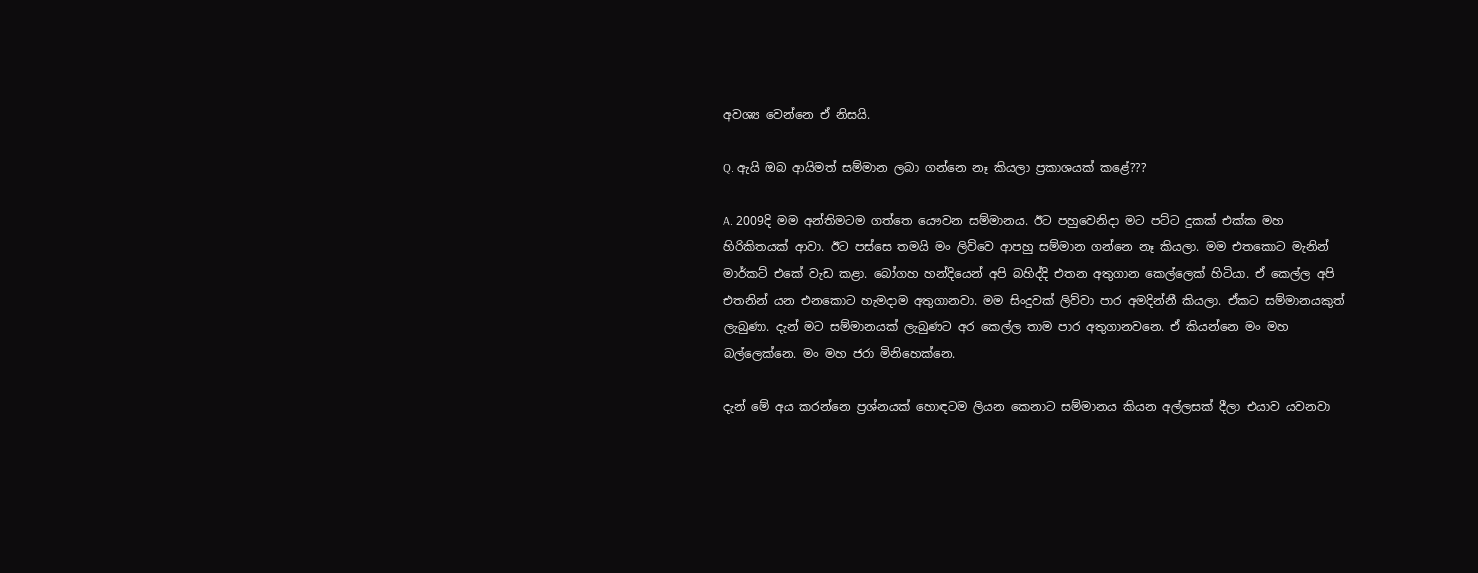අවශ්‍ය වෙන්නෙ ඒ නිසයි.

Q. ඇයි ඔබ ආයිමත් සම්මාන ලබා ගන්නෙ නෑ කියලා ප්‍රකාශයක් කළේ???

A. 2009දි මම අන්තිමටම ගත්තෙ යෞවන සම්මානය. ඊට පහුවෙනිදා මට පට්ට දුකක් එක්ක මහ හිරිකිතයක් ආවා. ඊට පස්සෙ තමයි මං ලිව්වෙ ආපහු සම්මාන ගන්නෙ නෑ කියලා. මම එතකොට මැනින් මාර්කට් එකේ වැඩ කළා. බෝගහ හන්දියෙන් අපි බහිද්දි එතන අතුගාන කෙල්ලෙක් හිටියා. ඒ කෙල්ල අපි එතනින් යන එනකොට හැමදාම අතුගානවා. මම සිංදුවක් ලිව්වා පාර අමදින්නී කියලා. ඒකට සම්මානයකුත් ලැබුණා. දැන් මට සම්මානයක් ලැබුණට අර කෙල්ල තාම පාර අතුගානවනෙ. ඒ කියන්නෙ මං මහ බල්ලෙක්නෙ. මං මහ ජරා මිනිහෙක්නෙ.

දැන් මේ අය කරන්නෙ ප්‍රශ්නයක් හොඳටම ලියන කෙනාට සම්මානය කියන අල්ලසක් දීලා එයාව යවනවා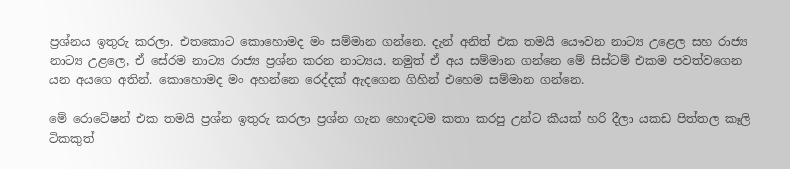ප්‍රශ්නය ඉතුරු කරලා. එතකොට කොහොමද මං සම්මාන ගන්නෙ. දැන් අනිත් එක තමයි යෞවන නාට්‍ය උළෙල සහ රාජ්‍ය නාට්‍ය උළලෙ, ඒ සේරම නාට්‍ය රාජ්‍ය ප්‍රශ්න කරන නාට්‍යය. නමුත් ඒ අය සම්මාන ගන්නෙ මේ සිස්ටම් එකම පවත්වගෙන යන අයගෙ අතින්. කොහොමද මං අහන්නෙ රෙද්දක් ඇදගෙන ගිහින් එහෙම සම්මාන ගන්නෙ.

මේ රොටේෂන් එක තමයි ප්‍රශ්න ඉතුරු කරලා ප්‍රශ්න ගැන හොඳටම කතා කරපු උන්ට කීයක් හරි දීලා යකඩ පිත්තල කෑලි ටිකකුත්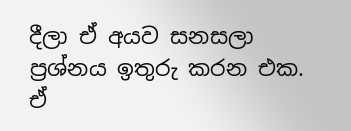දීලා ඒ අයව සනසලා ප්‍රශ්නය ඉතුරු කරන එක. ඒ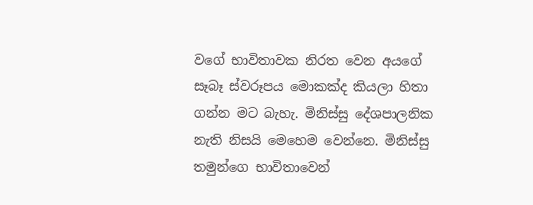වගේ භාවිතාවක නිරත වෙන අයගේ සෑබෑ ස්වරූපය මොකක්ද කියලා හිතා ගන්න මට බැහැ. මිනිස්සු දේශපාලනික නැති නිසයි මෙහෙම වෙන්නෙ. මිනිස්සු තමුන්ගෙ භාවිතාවෙන්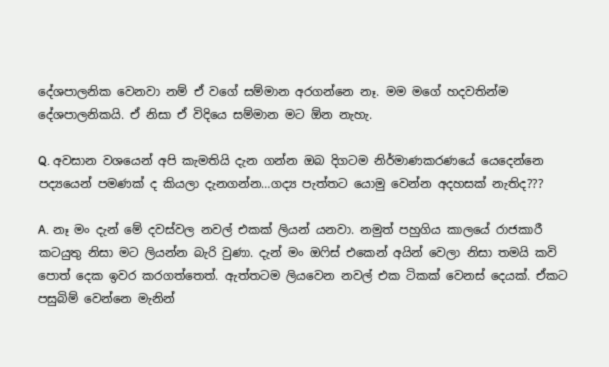දේශපාලනික වෙනවා නම් ඒ වගේ සම්මාන අරගන්නෙ නෑ. මම මගේ හදවතින්ම දේශපාලනිකයි. ඒ නිසා ඒ විදියෙ සම්මාන මට ඕන නැහැ.

Q. අවසාන වශයෙන් අපි කැමතියි දැන ගන්න ඔබ දිගටම නිර්මාණකරණයේ යෙදෙන්නෙ පද්‍යයෙන් පමණක් ද කියලා දැනගන්න…ගද්‍ය පැත්තට යොමු වෙන්න අදහසක් නැතිද???

A. නෑ මං දැන් මේ දවස්වල නවල් එකක් ලියන් යනවා. නමුත් පහුගිය කාලයේ රාජකාරී කටයුතු නිසා මට ලියන්න බැරි වුණා. දැන් මං ඔෆිස් එකෙන් අයින් වෙලා නිසා තමයි කවි පොත් දෙක ඉවර කරගත්තෙත්. ඇත්තටම ලියවෙන නවල් එක ටිකක් වෙනස් දෙයක්. ඒකට පසුබිම් වෙන්නෙ මැනින්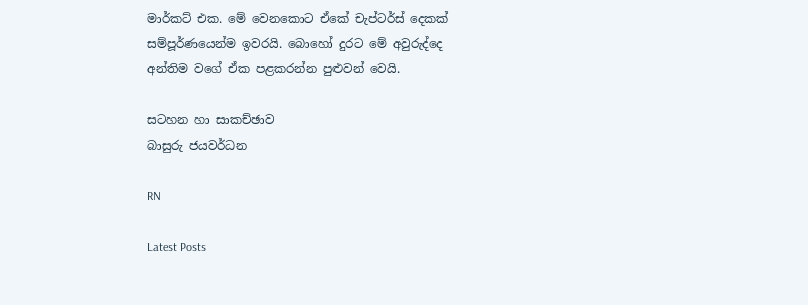මාර්කට් එක. මේ වෙනකොට ඒකේ චැප්ටර්ස් දෙකක් සම්පූර්ණයෙන්ම ඉවරයි. බොහෝ දුරට මේ අවුරුද්දෙ අන්තිම වගේ ඒක පළකරන්න පුළුවන් වෙයි.

සටහන හා සාකච්ඡාව
බාසුරු ජයවර්ධන

RN

Latest Posts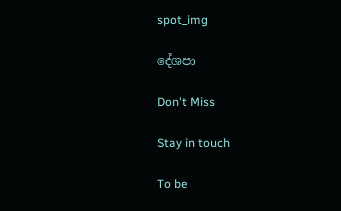spot_img

දේශපා

Don't Miss

Stay in touch

To be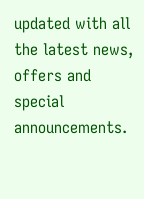updated with all the latest news, offers and special announcements.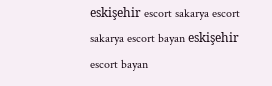eskişehir escort sakarya escort sakarya escort bayan eskişehir escort bayan